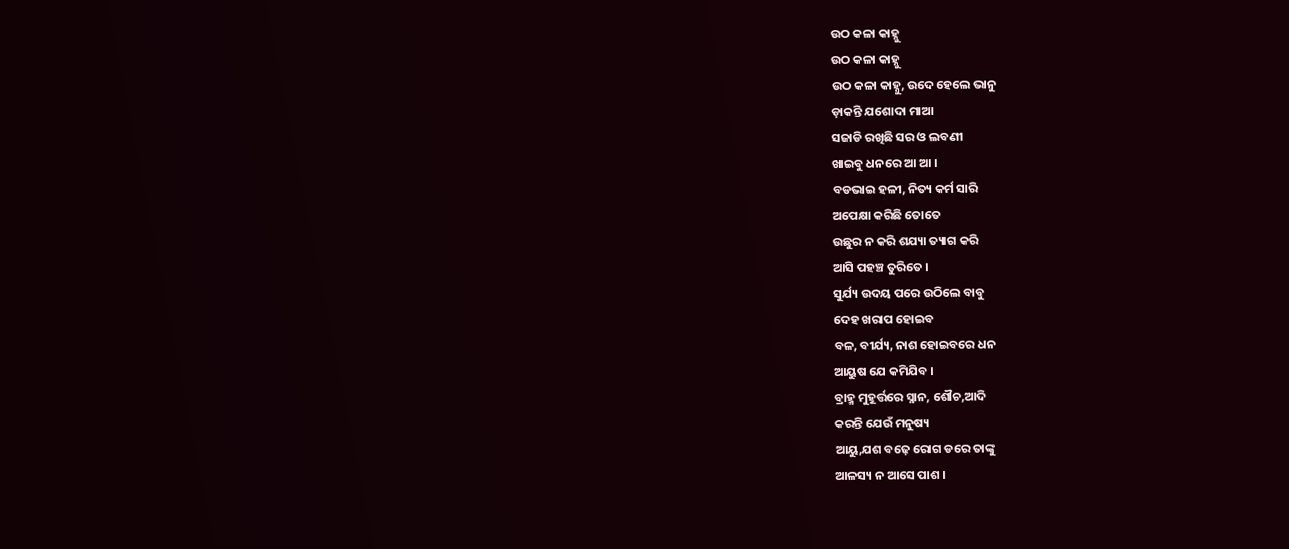ଉଠ କଳା କାହ୍ନୁ
ଉଠ କଳା କାହ୍ନୁ
ଉଠ କଳା କାହ୍ନୁ, ଉଦେ ହେଲେ ଭାନୁ
ଡ଼ାକନ୍ତି ଯଶୋଦା ମାଆ
ସଜାଡି ରଖିଛି ସର ଓ ଲବଣୀ
ଖାଇବୁ ଧନରେ ଆ ଆ ।
ବଡଭାଇ ହଳୀ, ନିତ୍ୟ କର୍ମ ସାରି
ଅପେକ୍ଷା କରିଛି ତୋତେ
ଉଛୁର ନ କରି ଶଯ୍ୟା ତ୍ୟାଗ କରି
ଆସି ପହଞ୍ଚ ତୁରିତେ ।
ସୁର୍ଯ୍ୟ ଉଦୟ ପରେ ଉଠିଲେ ବାବୁ
ଦେହ ଖରାପ ହୋଇବ
ବଳ, ବୀର୍ଯ୍ୟ, ନାଶ ହୋଇବରେ ଧନ
ଆୟୁଷ ଯେ କମିଯିବ ।
ବ୍ରାହ୍ମ ମୁହୂର୍ତ୍ତରେ ସ୍ନାନ, ଶୌଚ,ଆଦି
କରନ୍ତି ଯେଉଁ ମନୁଷ୍ୟ
ଆୟୁ,ଯଶ ବଢ଼େ ରୋଗ ଡରେ ତାଙ୍କୁ
ଆଳସ୍ୟ ନ ଆସେ ପାଶ ।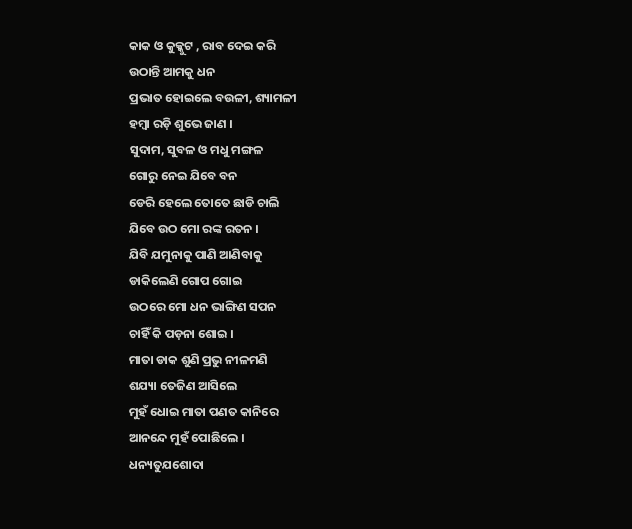କାକ ଓ କୁକ୍କୁଟ , ରାବ ଦେଇ କରି
ଉଠାନ୍ତି ଆମକୁ ଧନ
ପ୍ରଭାତ ହୋଇଲେ ବଉଳୀ, ଶ୍ୟାମଳୀ
ହମ୍ବା ରଡ଼ି ଶୁଭେ ଜାଣ ।
ସୁଦାମ, ସୁବଳ ଓ ମଧୁ ମଙ୍ଗଳ
ଗୋରୁ ନେଇ ଯିବେ ବନ
ଡେରି ହେଲେ ତୋତେ ଛାଡି ଚାଲି
ଯିବେ ଉଠ ମୋ ରଙ୍କ ରତନ ।
ଯିବି ଯମୁନାକୁ ପାଣି ଆଣିବାକୁ
ଡାକିଲେଣି ଗୋପ ଗୋଇ
ଉଠରେ ମୋ ଧନ ଭାଙ୍ଗିଣ ସପନ
ଚାହିଁ କି ପଡ଼ନା ଶୋଇ ।
ମାତା ଡାକ ଶୁଣି ପ୍ରଭୁ ନୀଳମଣି
ଶଯ୍ୟା ତେଜିଣ ଆସିଲେ
ମୁହଁ ଧୋଇ ମାତା ପଣତ କାନିରେ
ଆନନ୍ଦେ ମୁହଁ ପୋଛିଲେ ।
ଧନ୍ୟତୁଯଶୋଦା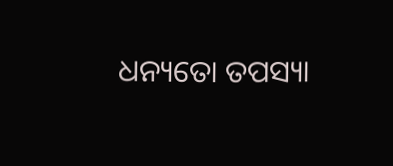ଧନ୍ୟତୋ ତପସ୍ୟା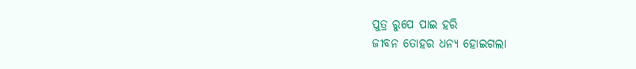ପୁତ୍ର ରୁପେ ପାଇ ହରି
ଜୀବନ ତୋହର ଧନ୍ୟ ହୋଇଗଲା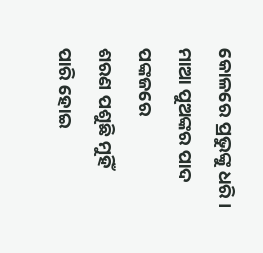କୋଳରେ ପ୍ରଭୁଙ୍କୁ ଧରି ।
ମାଆ ପୁଅଙ୍କର ପାଦ ପଙ୍କଜରେ
ଶରଣ ପଶୁଛି ମୁହିଁ
ପାରି ହୋଇ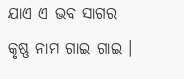ଯାଏ ଏ ଭବ ସାଗର
କୃଷ୍ଣ ନାମ ଗାଇ ଗାଇ ।